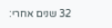32 שנים אחרי: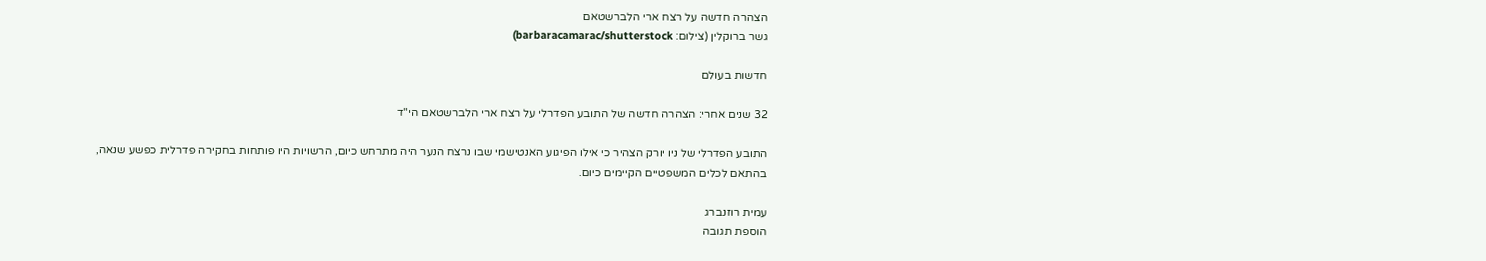הצהרה חדשה על רצח ארי הלברשטאם
גשר ברוקלין (צילום: barbaracamarac/shutterstock)

חדשות בעולם

32 שנים אחרי: הצהרה חדשה של התובע הפדרלי על רצח ארי הלברשטאם הי"ד

התובע הפדרלי של ניו יורק הצהיר כי אילו הפיגוע האנטישמי שבו נרצח הנער היה מתרחש כיום, הרשויות היו פותחות בחקירה פדרלית כפשע שנאה, בהתאם לכלים המשפטיים הקיימים כיום.

עמית רוזנברג
הוספת תגובה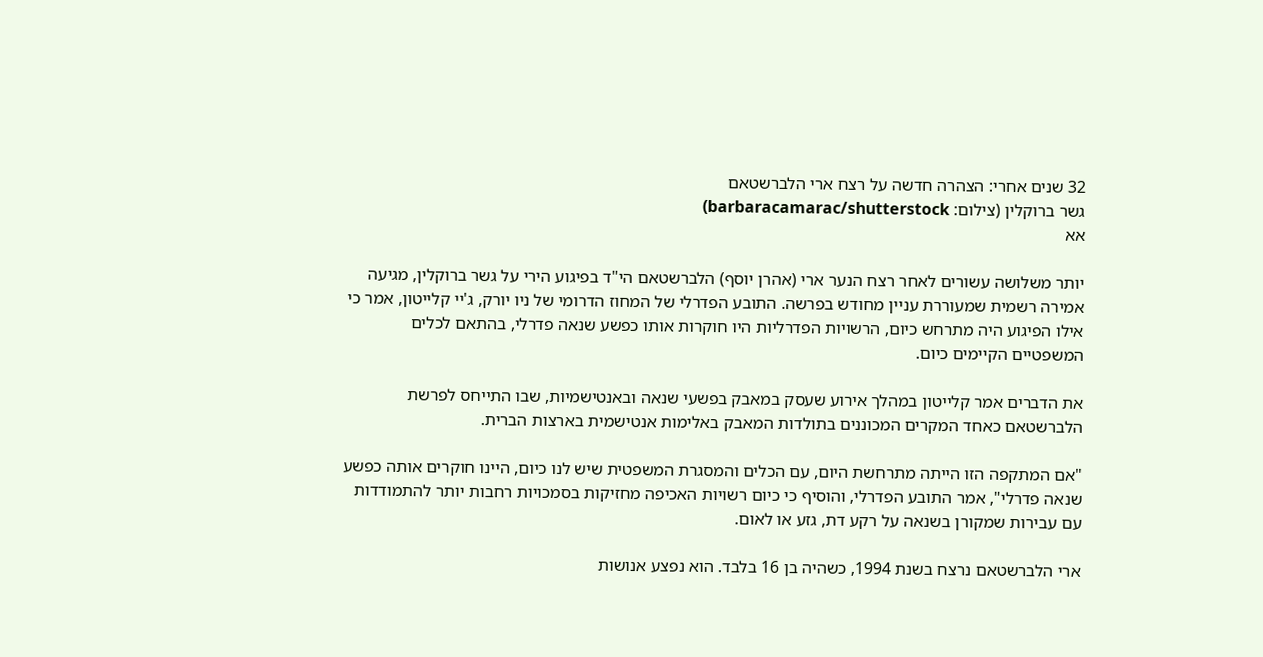32 שנים אחרי: הצהרה חדשה על רצח ארי הלברשטאם
גשר ברוקלין (צילום: barbaracamarac/shutterstock)
אא

יותר משלושה עשורים לאחר רצח הנער ארי (אהרן יוסף) הלברשטאם הי"ד בפיגוע הירי על גשר ברוקלין, מגיעה אמירה רשמית שמעוררת עניין מחודש בפרשה. התובע הפדרלי של המחוז הדרומי של ניו יורק, ג'יי קלייטון, אמר כי אילו הפיגוע היה מתרחש כיום, הרשויות הפדרליות היו חוקרות אותו כפשע שנאה פדרלי, בהתאם לכלים המשפטיים הקיימים כיום.

את הדברים אמר קלייטון במהלך אירוע שעסק במאבק בפשעי שנאה ובאנטישמיות, שבו התייחס לפרשת הלברשטאם כאחד המקרים המכוננים בתולדות המאבק באלימות אנטישמית בארצות הברית.

"אם המתקפה הזו הייתה מתרחשת היום, עם הכלים והמסגרת המשפטית שיש לנו כיום, היינו חוקרים אותה כפשע שנאה פדרלי", אמר התובע הפדרלי, והוסיף כי כיום רשויות האכיפה מחזיקות בסמכויות רחבות יותר להתמודדות עם עבירות שמקורן בשנאה על רקע דת, גזע או לאום.

ארי הלברשטאם נרצח בשנת 1994, כשהיה בן 16 בלבד. הוא נפצע אנושות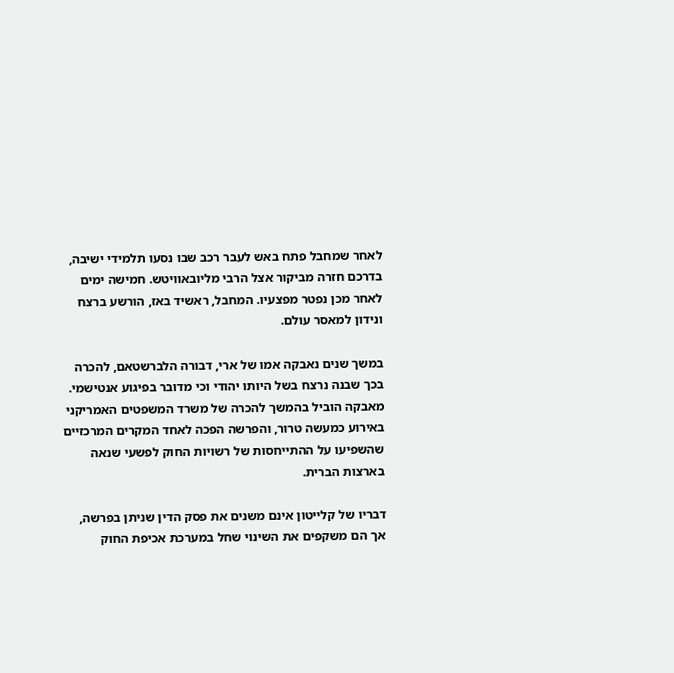לאחר שמחבל פתח באש לעבר רכב שבו נסעו תלמידי ישיבה, בדרכם חזרה מביקור אצל הרבי מליובאוויטש. חמישה ימים לאחר מכן נפטר מפצעיו. המחבל, ראשיד באז, הורשע ברצח ונידון למאסר עולם.

במשך שנים נאבקה אמו של ארי, דבורה הלברשטאם, להכרה בכך שבנה נרצח בשל היותו יהודי וכי מדובר בפיגוע אנטישמי. מאבקה הוביל בהמשך להכרה של משרד המשפטים האמריקני באירוע כמעשה טרור, והפרשה הפכה לאחד המקרים המרכזיים שהשפיעו על ההתייחסות של רשויות החוק לפשעי שנאה בארצות הברית.

דבריו של קלייטון אינם משנים את פסק הדין שניתן בפרשה, אך הם משקפים את השינוי שחל במערכת אכיפת החוק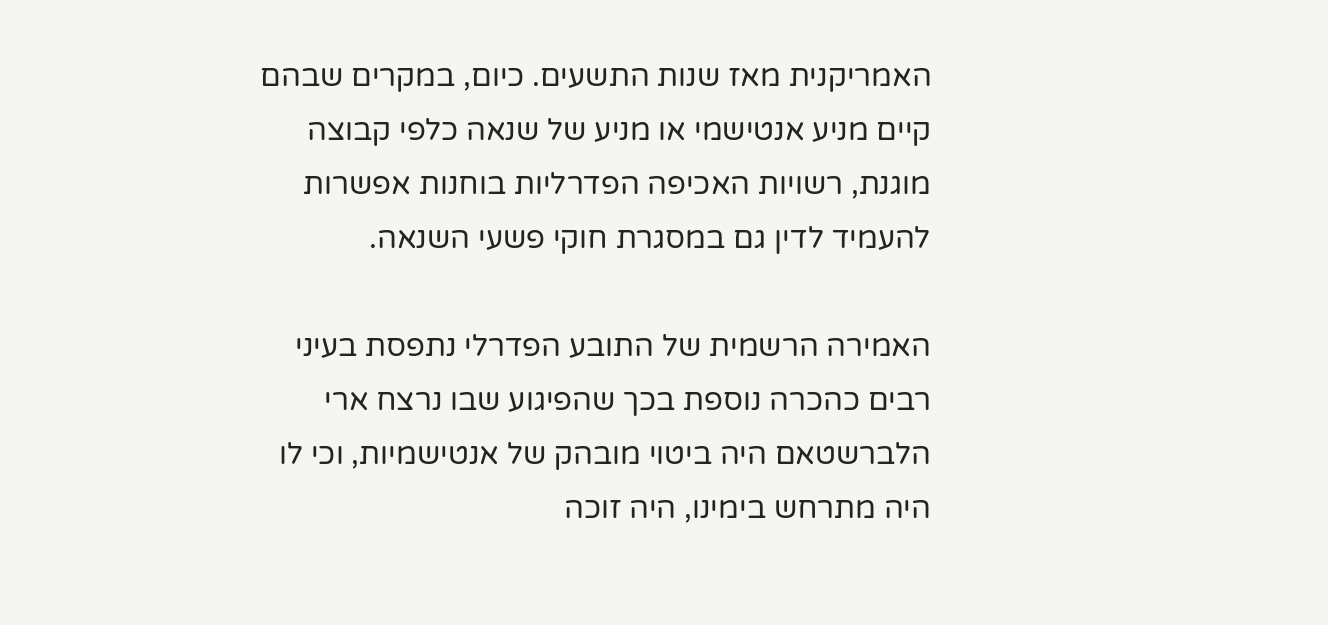האמריקנית מאז שנות התשעים. כיום, במקרים שבהם קיים מניע אנטישמי או מניע של שנאה כלפי קבוצה מוגנת, רשויות האכיפה הפדרליות בוחנות אפשרות להעמיד לדין גם במסגרת חוקי פשעי השנאה.

האמירה הרשמית של התובע הפדרלי נתפסת בעיני רבים כהכרה נוספת בכך שהפיגוע שבו נרצח ארי הלברשטאם היה ביטוי מובהק של אנטישמיות, וכי לו היה מתרחש בימינו, היה זוכה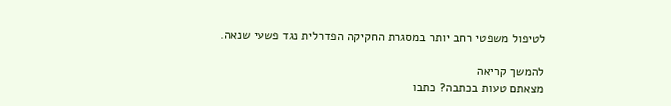לטיפול משפטי רחב יותר במסגרת החקיקה הפדרלית נגד פשעי שנאה.

להמשך קריאה
מצאתם טעות בכתבה? כתבו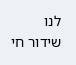לנו
שידור חי